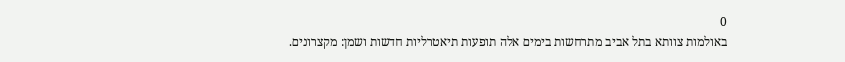0
באולמות צוותא בתל אביב מתרחשות בימים אלה תופעות תיאטרליות חדשות ושמן: מקצרונים.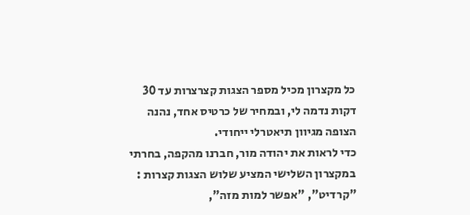כל מקצרון מכיל מספר הצגות קצרצרות עד 30 דקות נדמה לי, ובמחיר של כרטיס אחד, נהנה הצופה מגיוון תיאטרלי ייחודי.
כדי לראות את יהודה מור, חברנו מהקפה, בחרתי במקצרון השלישי המציע שלוש הצגות קצרות : "קרדיט", "אפשר למות מזה",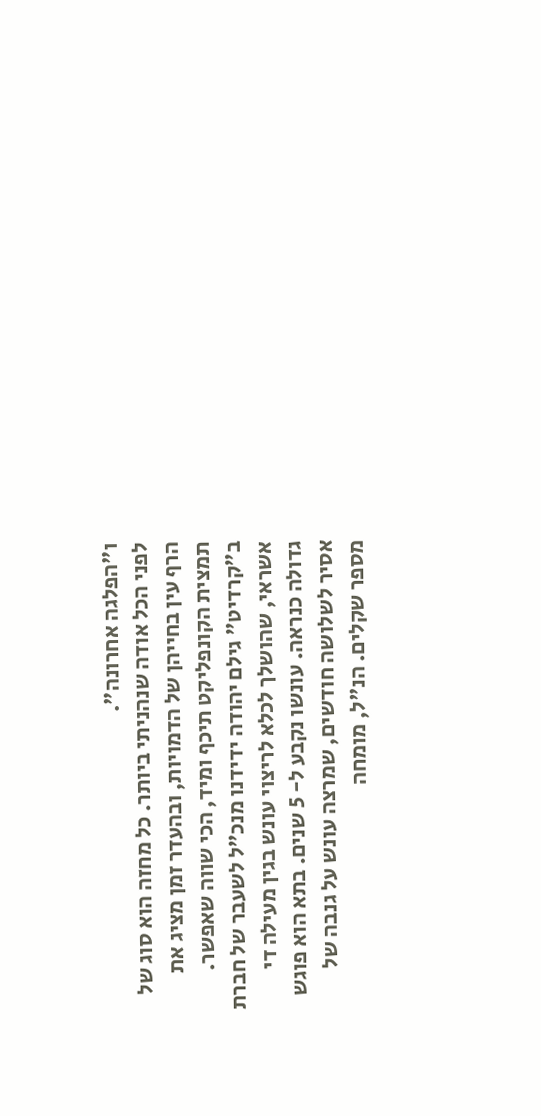ו"הפלגה אחרונה".
לפני הכל אודה שנהניתי ביותר. כל מחזה הוא סוג של הרף עין בחייהן של הדמויות, ובהעדר זמן מציג את תמצית הקונפליקט תיכף ומיד, הכי שווה שאפשר. ב"קרדיט" גילם יהודה ידידנו מנכ"ל לשעבר של חברת אשראי, שהושלך לכלא לריצוי עונש בגין מעילה די גדולה כנראה. עונשו נקבע ל- 5 שנים. בתא הוא פוגש אסיר לשלושה חודשים, שמרצה עונש על גנבה של מספר שקלים. הנ"ל, מומחה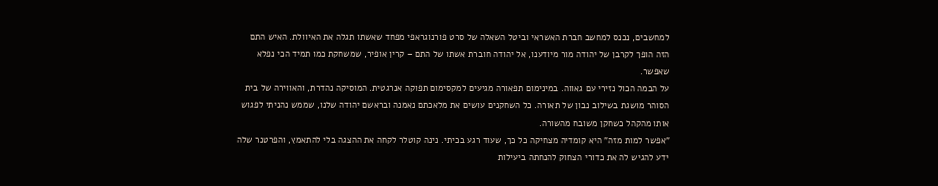למחשבים, נכנס למחשב חברת האשראי וביטל השאלה של סרט פורנוגראפי מפחד שאשתו תגלה את האיוולת. האיש התם הזה הופך לקרבן של יהודה מור מיודענו, אל יהודה חוברת אשתו של התם – קרין אופיר, שמשחקת כמו תמיד הכי נפלא שאפשר.
על הבמה הכול נזירי עם גאווה. במינימום תפאורה מגיעים למקסימום תפוקה אנרגטית. המוסיקה נהדרת, והאווירה של בית הסוהר מושגת בשילוב נבון של תאורה. כל השחקנים עושים את מלאכתם נאמנה ובראשם יהודה שלנו, שממש נהניתי לפגוש אותו מהקהל כשחקן משובח מהשורה.
"אפשר למות מזה" היא קומדיה מצחיקה כל כך, שעוד רגע בכיתי. נינה קוטלר לקחה את ההצגה בלי להתאמץ, והפרטנר שלה ידע להגיש לה את כדורי הצחוק להנחתה ביעילות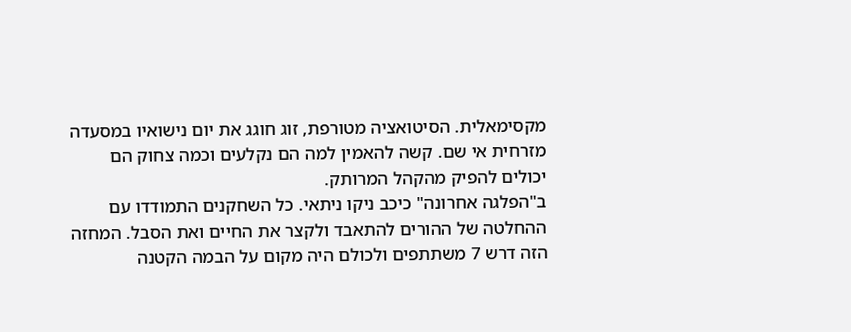מקסימאלית. הסיטואציה מטורפת, זוג חוגג את יום נישואיו במסעדה מזרחית אי שם. קשה להאמין למה הם נקלעים וכמה צחוק הם יכולים להפיק מהקהל המרותק.
ב"הפלגה אחרונה" כיכב ניקו ניתאי. כל השחקנים התמודדו עם ההחלטה של ההורים להתאבד ולקצר את החיים ואת הסבל. המחזה הזה דרש 7 משתתפים ולכולם היה מקום על הבמה הקטנה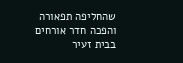שהחליפה תפאורה והפכה חדר אורחים בבית זעיר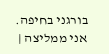בורגני בחיפה.
אני ממליצה |